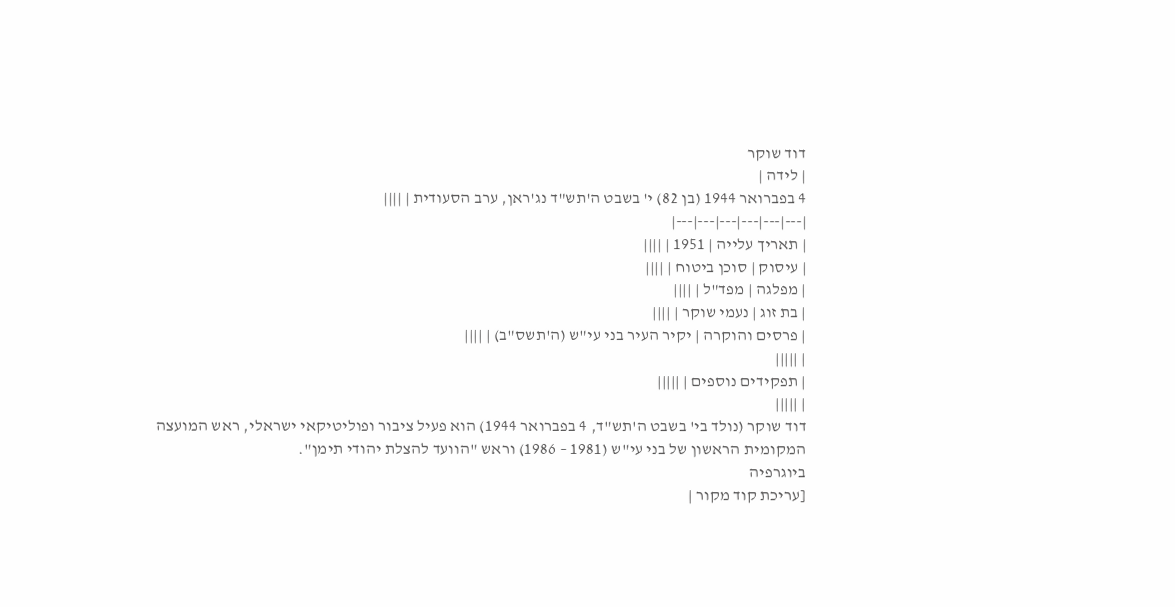דוד שוקר
| לידה |
4 בפברואר 1944 (בן 82) י' בשבט ה'תש"ד נג'ראן, ערב הסעודית | ||||
|---|---|---|---|---|---|
| תאריך עלייה | 1951 | ||||
| עיסוק | סוכן ביטוח | ||||
| מפלגה | מפד"ל | ||||
| בת זוג | נעמי שוקר | ||||
| פרסים והוקרה | יקיר העיר בני עי"ש (ה'תשס"ב) | ||||
| |||||
| תפקידים נוספים | |||||
| |||||
דוד שוקר (נולד בי' בשבט ה'תש"ד, 4 בפברואר 1944) הוא פעיל ציבור ופוליטיקאי ישראלי, ראש המועצה המקומית הראשון של בני עי"ש (1981 – 1986) וראש "הוועד להצלת יהודי תימן".
ביוגרפיה
[עריכת קוד מקור |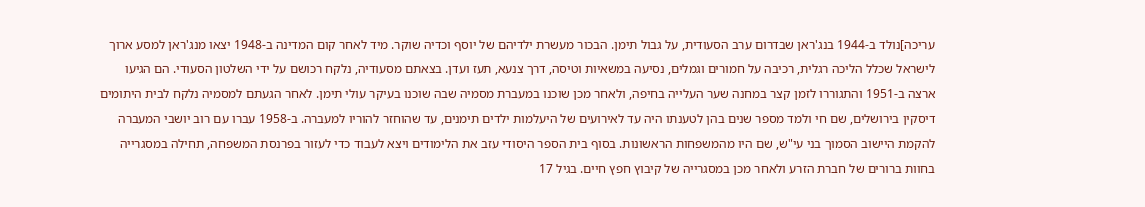עריכה]נולד ב-1944 בנג'ראן שבדרום ערב הסעודית, על גבול תימן. הבכור מעשרת ילדיהם של יוסף וכדיה שוקר. מיד לאחר קום המדינה ב-1948 יצאו מנג'ראן למסע ארוך לישראל שכלל הליכה רגלית, רכיבה על חמורים וגמלים, נסיעה במשאיות וטיסה, דרך צנעא, תעז ועדן. בצאתם מסעודיה, נלקח רכושם על ידי השלטון הסעודי. הם הגיעו ארצה ב-1951 והתגוררו לזמן קצר במחנה שער העלייה בחיפה, ולאחר מכן שוכנו במעברת מסמיה שבה שוכנו בעיקר עולי תימן. לאחר הגעתם למסמיה נלקח לבית היתומים דיסקין בירושלים, שם חי ולמד מספר שנים בהן לטענתו היה עד לאירועים של היעלמות ילדים תימנים, עד שהוחזר להוריו למעברה. ב-1958 עברו עם רוב יושבי המעברה להקמת היישוב הסמוך בני עי"ש, שם היו מהמשפחות הראשונות. בסוף בית הספר היסודי עזב את הלימודים ויצא לעבוד כדי לעזור בפרנסת המשפחה, תחילה במסגרייה בחוות ברורים של חברת הזרע ולאחר מכן במסגרייה של קיבוץ חפץ חיים. בגיל 17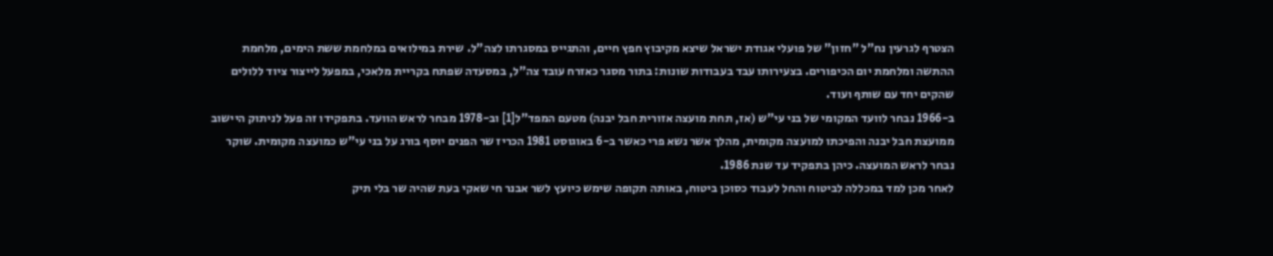הצטרף לגרעין נח"ל "חזון" של פועלי אגודת ישראל שיצא מקיבוץ חפץ חיים, והתגייס במסגרתו לצה"ל. שירת במילואים במלחמת ששת הימים, מלחמת ההתשה ומלחמת יום הכיפורים. בצעירותו עבד בעבודות שונות: בתור מסגר כאזרח עובד צה"ל, במסעדה שפתח בקריית מלאכי, במפעל לייצור ציוד ללולים שהקים יחד עם שותף ועוד.
ב-1966 נבחר לוועד המקומי של בני עי"ש (אז, תחת מועצה אזורית חבל יבנה) מטעם המפד"ל[1] וב-1978 מבחר לראש הוועד. בתפקידו זה פעל לניתוק היישוב ממועצת חבל יבנה והפיכתו למועצה מקומית, מהלך אשר נשא פרי כאשר ב-6 באוגוסט 1981 הכריז שר הפנים יוסף בורג על בני עי"ש כמועצה מקומית. שוקר נבחר לראש המועצה. כיהן בתפקיד עד שנת 1986.
לאחר מכן למד במכללה לביטוח והחל לעבוד כסוכן ביטוח, באותה תקופה שימש כיועץ לשר אבנר חי שאקי בעת שהיה שר בלי תיק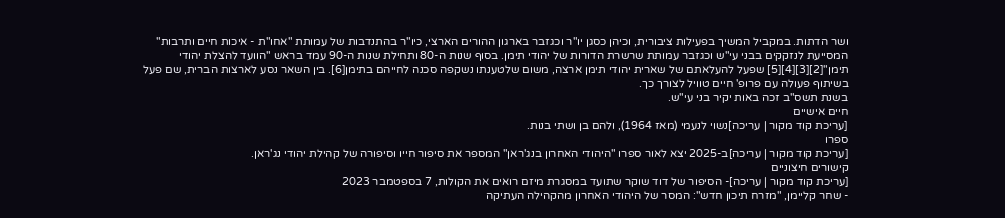ושר הדתות. במקביל המשיך בפעילות ציבורית, וכיהן כסגן יו"ר וכגזבר בארגון ההורים הארצי, כיו"ר בהתנדבות של עמותת "אחו"ת - איכות חיים ותרבות" המסייעת לנזקקים בבני עי"ש וכגזבר עמותת שרשרת הדורות של יהודי תימן. בסוף שנות ה-80 ותחילת שנות ה-90 עמד בראש "הוועד להצלת יהודי תימן"[2][3][4][5] שפעל להעלאתם של שארית יהודי תימן ארצה, משום שלטענתו נשקפה סכנה לחייהם בתימן[6]. בין השאר נסע לארצות הברית, שם פעל בשיתוף פעולה עם פרופ' חיים טוויל לצורך כך.
בשנת תשס"ב זכה באות יקיר בני עי"ש.
חיים אישיים
[עריכת קוד מקור | עריכה]נשוי לנעמי (מאז 1964), ולהם בן ושתי בנות.
ספרו
[עריכת קוד מקור | עריכה]ב-2025 יצא לאור ספרו "היהודי האחרון בנג'ראן" המספר את סיפור חייו וסיפורה של קהילת יהודי נג'ראן.
קישורים חיצוניים
[עריכת קוד מקור | עריכה]- הסיפור של דוד שוקר שתועד במסגרת מיזם רואים את הקולות, 7 בספטמבר 2023
- שחר קליימן, "מזרח תיכון חדש": המסר של היהודי האחרון מהקהילה העתיקה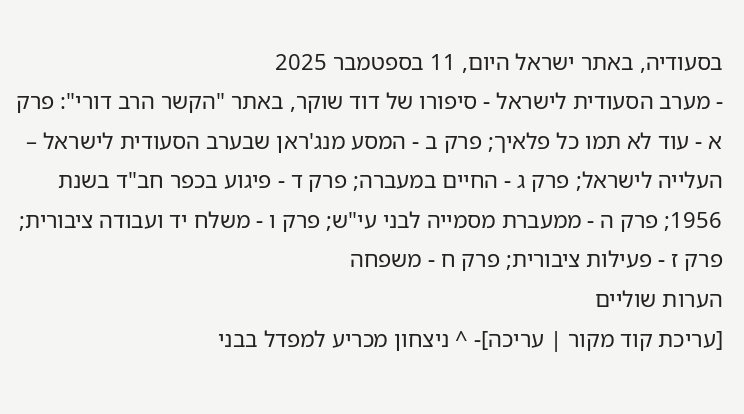בסעודיה, באתר ישראל היום, 11 בספטמבר 2025
- מערב הסעודית לישראל - סיפורו של דוד שוקר, באתר "הקשר הרב דורי": פרק א - עוד לא תמו כל פלאיך; פרק ב - המסע מנג'ראן שבערב הסעודית לישראל – העלייה לישראל; פרק ג - החיים במעברה; פרק ד - פיגוע בכפר חב"ד בשנת 1956; פרק ה - ממעברת מסמייה לבני עי"ש; פרק ו - משלח יד ועבודה ציבורית; פרק ז - פעילות ציבורית; פרק ח - משפחה
הערות שוליים
[עריכת קוד מקור | עריכה]- ^ ניצחון מכריע למפדל בבני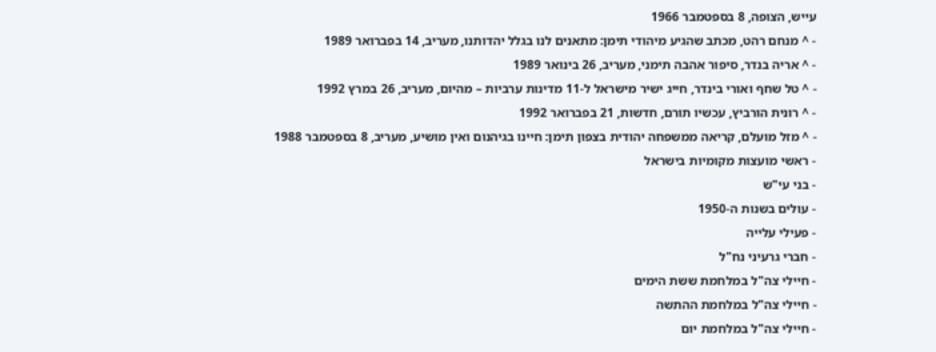עייש, הצופה, 8 בספטמבר 1966
- ^ מנחם רהט, מכתב שהגיע מיהודי תימן: מתאנים לנו בגלל יהדותנו, מעריב, 14 בפברואר 1989
- ^ אריה בנדר, סיפור אהבה תימני, מעריב, 26 בינואר 1989
- ^ טל שחף ואורי בינדר, חייג ישיר מישראל ל-11 מדינות ערביות – מהיום, מעריב, 26 במרץ 1992
- ^ רונית הורביץ, עכשיו תורם, חדשות, 21 בפברואר 1992
- ^ מזל מועלם, קריאה ממשפחה יהודית בצפון תימן: חיינו בגיהנום ואין מושיע, מעריב, 8 בספטמבר 1988
- ראשי מועצות מקומיות בישראל
- בני עי"ש
- עולים בשנות ה-1950
- פעילי עלייה
- חברי גרעיני נח"ל
- חיילי צה"ל במלחמת ששת הימים
- חיילי צה"ל במלחמת ההתשה
- חיילי צה"ל במלחמת יום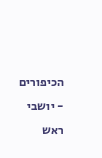הכיפורים
- יושבי ראש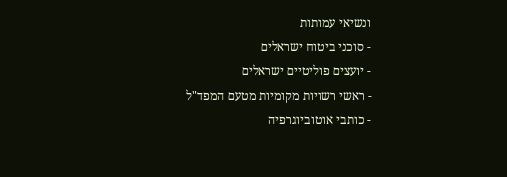ונשיאי עמותות
- סוכני ביטוח ישראלים
- יועצים פוליטיים ישראלים
- ראשי רשויות מקומיות מטעם המפד"ל
- כותבי אוטוביוגרפיה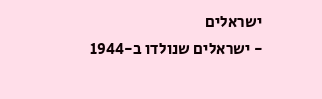ישראלים
- ישראלים שנולדו ב-1944